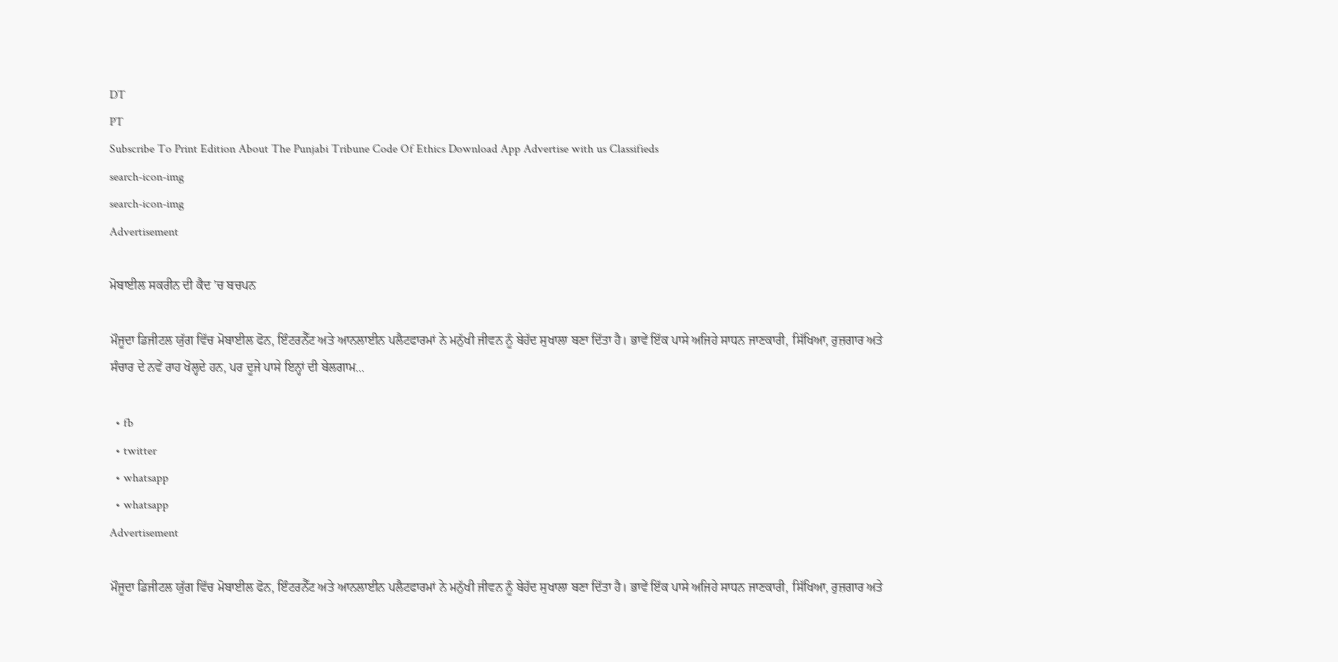DT
PT
Subscribe To Print Edition About The Punjabi Tribune Code Of Ethics Download App Advertise with us Classifieds
search-icon-img
search-icon-img
Advertisement

ਮੋਬਾਈਲ ਸਕਰੀਨ ਦੀ ਕੈਦ ’ਚ ਬਚਪਨ

ਮੌਜੂਦਾ ਡਿਜੀਟਲ ਯੁੱਗ ਵਿੱਚ ਮੋਬਾਈਲ ਫੋਨ, ਇੰਟਰਨੈੱਟ ਅਤੇ ਆਨਲਾਈਨ ਪਲੈਟਫਾਰਮਾਂ ਨੇ ਮਨੁੱਖੀ ਜੀਵਨ ਨੂੰ ਬੇਹੱਦ ਸੁਖਾਲਾ ਬਣਾ ਦਿੱਤਾ ਹੈ। ਭਾਵੇਂ ਇੱਕ ਪਾਸੇ ਅਜਿਹੇ ਸਾਧਨ ਜਾਣਕਾਰੀ, ਸਿੱਖਿਆ, ਰੁਜ਼ਗਾਰ ਅਤੇ ਸੰਚਾਰ ਦੇ ਨਵੇਂ ਰਾਹ ਖੋਲ੍ਹਦੇ ਹਨ, ਪਰ ਦੂਜੇ ਪਾਸੇ ਇਨ੍ਹਾਂ ਦੀ ਬੇਲਗਾਮ...

  • fb
  • twitter
  • whatsapp
  • whatsapp
Advertisement

ਮੌਜੂਦਾ ਡਿਜੀਟਲ ਯੁੱਗ ਵਿੱਚ ਮੋਬਾਈਲ ਫੋਨ, ਇੰਟਰਨੈੱਟ ਅਤੇ ਆਨਲਾਈਨ ਪਲੈਟਫਾਰਮਾਂ ਨੇ ਮਨੁੱਖੀ ਜੀਵਨ ਨੂੰ ਬੇਹੱਦ ਸੁਖਾਲਾ ਬਣਾ ਦਿੱਤਾ ਹੈ। ਭਾਵੇਂ ਇੱਕ ਪਾਸੇ ਅਜਿਹੇ ਸਾਧਨ ਜਾਣਕਾਰੀ, ਸਿੱਖਿਆ, ਰੁਜ਼ਗਾਰ ਅਤੇ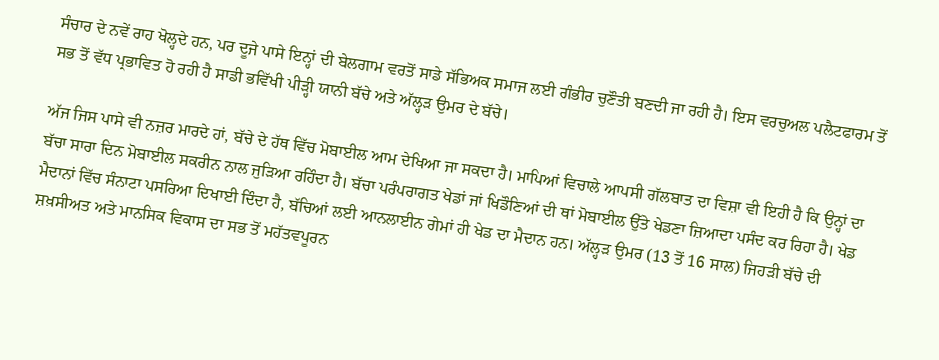ਸੰਚਾਰ ਦੇ ਨਵੇਂ ਰਾਹ ਖੋਲ੍ਹਦੇ ਹਨ, ਪਰ ਦੂਜੇ ਪਾਸੇ ਇਨ੍ਹਾਂ ਦੀ ਬੇਲਗਾਮ ਵਰਤੋਂ ਸਾਡੇ ਸੱਭਿਅਕ ਸਮਾਜ ਲਈ ਗੰਭੀਰ ਚੁਣੌਤੀ ਬਣਦੀ ਜਾ ਰਹੀ ਹੈ। ਇਸ ਵਰਚੁਅਲ ਪਲੈਟਫਾਰਮ ਤੋਂ ਸਭ ਤੋਂ ਵੱਧ ਪ੍ਰਭਾਵਿਤ ਹੋ ਰਹੀ ਹੈ ਸਾਡੀ ਭਵਿੱਖੀ ਪੀੜ੍ਹੀ ਯਾਨੀ ਬੱਚੇ ਅਤੇ ਅੱਲ੍ਹੜ ਉਮਰ ਦੇ ਬੱਚੇ।

ਅੱਜ ਜਿਸ ਪਾਸੇ ਵੀ ਨਜ਼ਰ ਮਾਰਦੇ ਹਾਂ, ਬੱਚੇ ਦੇ ਹੱਥ ਵਿੱਚ ਮੋਬਾਈਲ ਆਮ ਦੇਖਿਆ ਜਾ ਸਕਦਾ ਹੈ। ਮਾਪਿਆਂ ਵਿਚਾਲੇ ਆਪਸੀ ਗੱਲਬਾਤ ਦਾ ਵਿਸ਼ਾ ਵੀ ਇਹੀ ਹੈ ਕਿ ਉਨ੍ਹਾਂ ਦਾ ਬੱਚਾ ਸਾਰਾ ਦਿਨ ਮੋਬਾਈਲ ਸਕਰੀਨ ਨਾਲ ਜੁੜਿਆ ਰਹਿੰਦਾ ਹੈ। ਬੱਚਾ ਪਰੰਪਰਾਗਤ ਖੇਡਾਂ ਜਾਂ ਖਿਡੌਣਿਆਂ ਦੀ ਥਾਂ ਮੋਬਾਈਲ ਉੱਤੇ ਖੇਡਣਾ ਜ਼ਿਆਦਾ ਪਸੰਦ ਕਰ ਰਿਹਾ ਹੈ। ਖੇਡ ਮੈਦਾਨਾਂ ਵਿੱਚ ਸੰਨਾਟਾ ਪਸਰਿਆ ਦਿਖਾਈ ਦਿੰਦਾ ਹੈ, ਬੱਚਿਆਂ ਲਈ ਆਨਲਾਈਨ ਗੇਮਾਂ ਹੀ ਖੇਡ ਦਾ ਮੈਦਾਨ ਹਨ। ਅੱਲ੍ਹੜ ਉਮਰ (13 ਤੋਂ 16 ਸਾਲ) ਜਿਹੜੀ ਬੱਚੇ ਦੀ ਸ਼ਖ਼ਸੀਅਤ ਅਤੇ ਮਾਨਸਿਕ ਵਿਕਾਸ ਦਾ ਸਭ ਤੋਂ ਮਹੱਤਵਪੂਰਨ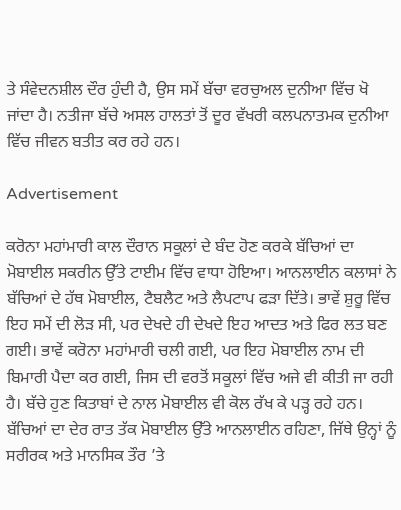ਤੇ ਸੰਵੇਦਨਸ਼ੀਲ ਦੌਰ ਹੁੰਦੀ ਹੈ, ਉਸ ਸਮੇਂ ਬੱਚਾ ਵਰਚੁਅਲ ਦੁਨੀਆ ਵਿੱਚ ਖੋ ਜਾਂਦਾ ਹੈ। ਨਤੀਜਾ ਬੱਚੇ ਅਸਲ ਹਾਲਤਾਂ ਤੋਂ ਦੂਰ ਵੱਖਰੀ ਕਲਪਨਾਤਮਕ ਦੁਨੀਆ ਵਿੱਚ ਜੀਵਨ ਬਤੀਤ ਕਰ ਰਹੇ ਹਨ।

Advertisement

ਕਰੋਨਾ ਮਹਾਂਮਾਰੀ ਕਾਲ ਦੌਰਾਨ ਸਕੂਲਾਂ ਦੇ ਬੰਦ ਹੋਣ ਕਰਕੇ ਬੱਚਿਆਂ ਦਾ ਮੋਬਾਈਲ ਸਕਰੀਨ ਉੱਤੇ ਟਾਈਮ ਵਿੱਚ ਵਾਧਾ ਹੋਇਆ। ਆਨਲਾਈਨ ਕਲਾਸਾਂ ਨੇ ਬੱਚਿਆਂ ਦੇ ਹੱਥ ਮੋਬਾਈਲ, ਟੈਬਲੈਟ ਅਤੇ ਲੈਪਟਾਪ ਫੜਾ ਦਿੱਤੇ। ਭਾਵੇਂ ਸ਼ੁਰੂ ਵਿੱਚ ਇਹ ਸਮੇਂ ਦੀ ਲੋੜ ਸੀ, ਪਰ ਦੇਖਦੇ ਹੀ ਦੇਖਦੇ ਇਹ ਆਦਤ ਅਤੇ ਫਿਰ ਲਤ ਬਣ ਗਈ। ਭਾਵੇਂ ਕਰੋਨਾ ਮਹਾਂਮਾਰੀ ਚਲੀ ਗਈ, ਪਰ ਇਹ ਮੋਬਾਈਲ ਨਾਮ ਦੀ ਬਿਮਾਰੀ ਪੈਦਾ ਕਰ ਗਈ, ਜਿਸ ਦੀ ਵਰਤੋਂ ਸਕੂਲਾਂ ਵਿੱਚ ਅਜੇ ਵੀ ਕੀਤੀ ਜਾ ਰਹੀ ਹੈ। ਬੱਚੇ ਹੁਣ ਕਿਤਾਬਾਂ ਦੇ ਨਾਲ ਮੋਬਾਈਲ ਵੀ ਕੋਲ ਰੱਖ ਕੇ ਪੜ੍ਹ ਰਹੇ ਹਨ। ਬੱਚਿਆਂ ਦਾ ਦੇਰ ਰਾਤ ਤੱਕ ਮੋਬਾਈਲ ਉੱਤੇ ਆਨਲਾਈਨ ਰਹਿਣਾ, ਜਿੱਥੇ ਉਨ੍ਹਾਂ ਨੂੰ ਸਰੀਰਕ ਅਤੇ ਮਾਨਸਿਕ ਤੌਰ ’ਤੇ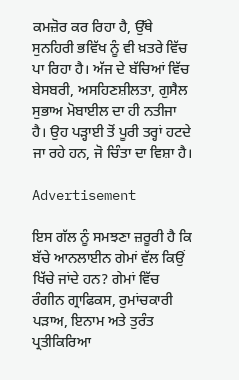ਕਮਜ਼ੋਰ ਕਰ ਰਿਹਾ ਹੈ, ਉੱਥੇ ਸੁਨਹਿਰੀ ਭਵਿੱਖ ਨੂੰ ਵੀ ਖ਼ਤਰੇ ਵਿੱਚ ਪਾ ਰਿਹਾ ਹੈ। ਅੱਜ ਦੇ ਬੱਚਿਆਂ ਵਿੱਚ ਬੇਸਬਰੀ, ਅਸਹਿਣਸ਼ੀਲਤਾ, ਗੁਸੈਲ ਸੁਭਾਅ ਮੋਬਾਈਲ ਦਾ ਹੀ ਨਤੀਜਾ ਹੈ। ਉਹ ਪੜ੍ਹਾਈ ਤੋਂ ਪੂਰੀ ਤਰ੍ਹਾਂ ਹਟਦੇ ਜਾ ਰਹੇ ਹਨ, ਜੋ ਚਿੰਤਾ ਦਾ ਵਿਸ਼ਾ ਹੈ।

Advertisement

ਇਸ ਗੱਲ ਨੂੰ ਸਮਝਣਾ ਜ਼ਰੂਰੀ ਹੈ ਕਿ ਬੱਚੇ ਆਨਲਾਈਨ ਗੇਮਾਂ ਵੱਲ ਕਿਉਂ ਖਿੱਚੇ ਜਾਂਦੇ ਹਨ? ਗੇਮਾਂ ਵਿੱਚ ਰੰਗੀਨ ਗ੍ਰਾਫਿਕਸ, ਰੁਮਾਂਚਕਾਰੀ ਪੜਾਅ, ਇਨਾਮ ਅਤੇ ਤੁਰੰਤ ਪ੍ਰਤੀਕਿਰਿਆ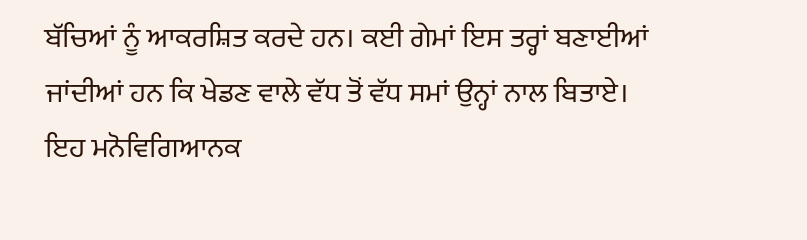ਬੱਚਿਆਂ ਨੂੰ ਆਕਰਸ਼ਿਤ ਕਰਦੇ ਹਨ। ਕਈ ਗੇਮਾਂ ਇਸ ਤਰ੍ਹਾਂ ਬਣਾਈਆਂ ਜਾਂਦੀਆਂ ਹਨ ਕਿ ਖੇਡਣ ਵਾਲੇ ਵੱਧ ਤੋਂ ਵੱਧ ਸਮਾਂ ਉਨ੍ਹਾਂ ਨਾਲ ਬਿਤਾਏ। ਇਹ ਮਨੋਵਿਗਿਆਨਕ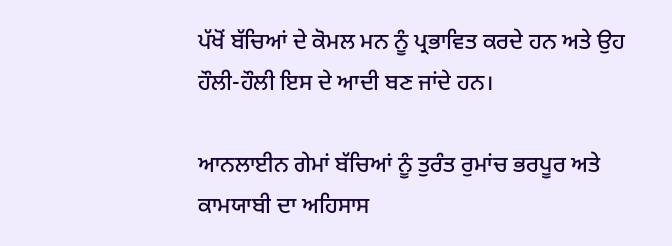ਪੱਖੋਂ ਬੱਚਿਆਂ ਦੇ ਕੋਮਲ ਮਨ ਨੂੰ ਪ੍ਰਭਾਵਿਤ ਕਰਦੇ ਹਨ ਅਤੇ ਉਹ ਹੌਲੀ-ਹੌਲੀ ਇਸ ਦੇ ਆਦੀ ਬਣ ਜਾਂਦੇ ਹਨ।

ਆਨਲਾਈਨ ਗੇਮਾਂ ਬੱਚਿਆਂ ਨੂੰ ਤੁਰੰਤ ਰੁਮਾਂਚ ਭਰਪੂਰ ਅਤੇ ਕਾਮਯਾਬੀ ਦਾ ਅਹਿਸਾਸ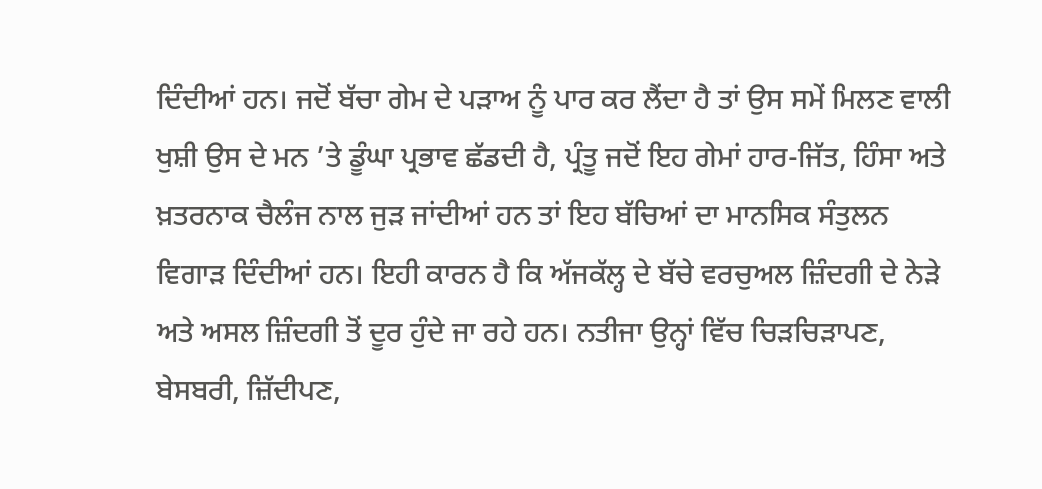ਦਿੰਦੀਆਂ ਹਨ। ਜਦੋਂ ਬੱਚਾ ਗੇਮ ਦੇ ਪੜਾਅ ਨੂੰ ਪਾਰ ਕਰ ਲੈਂਦਾ ਹੈ ਤਾਂ ਉਸ ਸਮੇਂ ਮਿਲਣ ਵਾਲੀ ਖੁਸ਼ੀ ਉਸ ਦੇ ਮਨ ’ਤੇ ਡੂੰਘਾ ਪ੍ਰਭਾਵ ਛੱਡਦੀ ਹੈ, ਪ੍ਰੰਤੂ ਜਦੋਂ ਇਹ ਗੇਮਾਂ ਹਾਰ-ਜਿੱਤ, ਹਿੰਸਾ ਅਤੇ ਖ਼ਤਰਨਾਕ ਚੈਲੰਜ ਨਾਲ ਜੁੜ ਜਾਂਦੀਆਂ ਹਨ ਤਾਂ ਇਹ ਬੱਚਿਆਂ ਦਾ ਮਾਨਸਿਕ ਸੰਤੁਲਨ ਵਿਗਾੜ ਦਿੰਦੀਆਂ ਹਨ। ਇਹੀ ਕਾਰਨ ਹੈ ਕਿ ਅੱਜਕੱਲ੍ਹ ਦੇ ਬੱਚੇ ਵਰਚੁਅਲ ਜ਼ਿੰਦਗੀ ਦੇ ਨੇੜੇ ਅਤੇ ਅਸਲ ਜ਼ਿੰਦਗੀ ਤੋਂ ਦੂਰ ਹੁੰਦੇ ਜਾ ਰਹੇ ਹਨ। ਨਤੀਜਾ ਉਨ੍ਹਾਂ ਵਿੱਚ ਚਿੜਚਿੜਾਪਣ, ਬੇਸਬਰੀ, ਜ਼ਿੱਦੀਪਣ,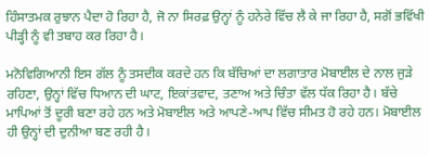ਹਿੰਸਾਤਮਕ ਰੁਝਾਨ ਪੈਦਾ ਹੋ ਰਿਹਾ ਹੈ, ਜੋ ਨਾ ਸਿਰਫ਼ ਉਨ੍ਹਾਂ ਨੂੰ ਹਨੇਰੇ ਵਿੱਚ ਲੈ ਕੇ ਜਾ ਰਿਹਾ ਹੈ, ਸਗੋਂ ਭਵਿੱਖੀ ਪੀੜ੍ਹੀ ਨੂੰ ਵੀ ਤਬਾਹ ਕਰ ਰਿਹਾ ਹੈ।

ਮਨੋਵਿਗਿਆਨੀ ਇਸ ਗੱਲ ਨੂੰ ਤਸਦੀਕ ਕਰਦੇ ਹਨ ਕਿ ਬੱਚਿਆਂ ਦਾ ਲਗਾਤਾਰ ਮੋਬਾਈਲ ਦੇ ਨਾਲ ਜੁੜੇ ਰਹਿਣਾ, ਉਨ੍ਹਾਂ ਵਿੱਚ ਧਿਆਨ ਦੀ ਘਾਟ, ਇਕਾਂਤਵਾਦ, ਤਣਾਅ ਅਤੇ ਚਿੰਤਾ ਵੱਲ ਧੱਕ ਰਿਹਾ ਹੈ। ਬੱਚੇ ਮਾਪਿਆਂ ਤੋਂ ਦੂਰੀ ਬਣਾ ਰਹੇ ਹਨ ਅਤੇ ਮੋਬਾਈਲ ਅਤੇ ਆਪਣੇ-ਆਪ ਵਿੱਚ ਸੀਮਤ ਹੋ ਰਹੇ ਹਨ। ਮੋਬਾਈਲ ਹੀ ਉਨ੍ਹਾਂ ਦੀ ਦੁਨੀਆ ਬਣ ਰਹੀ ਹੈ।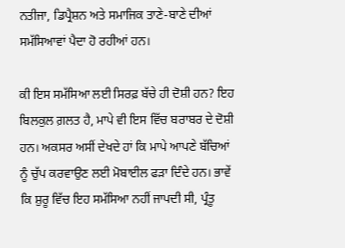ਨਤੀਜਾ, ਡਿਪ੍ਰੈਸ਼ਨ ਅਤੇ ਸਮਾਜਿਕ ਤਾਣੇ-ਬਾਣੇ ਦੀਆਂ ਸਮੱਸਿਆਵਾਂ ਪੈਦਾ ਹੋ ਰਹੀਆਂ ਹਨ।

ਕੀ ਇਸ ਸਮੱਸਿਆ ਲਈ ਸਿਰਫ਼ ਬੱਚੇ ਹੀ ਦੋਸ਼ੀ ਹਨ? ਇਹ ਬਿਲਕੁਲ ਗ਼ਲਤ ਹੈ, ਮਾਪੇ ਵੀ ਇਸ ਵਿੱਚ ਬਰਾਬਰ ਦੇ ਦੋਸ਼ੀ ਹਨ। ਅਕਸਰ ਅਸੀਂ ਦੇਖਦੇ ਹਾਂ ਕਿ ਮਾਪੇ ਆਪਣੇ ਬੱਚਿਆਂ ਨੂੰ ਚੁੱਪ ਕਰਵਾਉਣ ਲਈ ਮੋਬਾਈਲ ਫੜਾ ਦਿੰਦੇ ਹਨ। ਭਾਵੇਂ ਕਿ ਸ਼ੁਰੂ ਵਿੱਚ ਇਹ ਸਮੱਸਿਆ ਨਹੀਂ ਜਾਪਦੀ ਸੀ, ਪ੍ਰੰਤੂ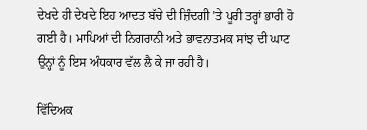ਦੇਖਦੇ ਹੀ ਦੇਖਦੇ ਇਹ ਆਦਤ ਬੱਚੇ ਦੀ ਜ਼ਿੰਦਗੀ ’ਤੇ ਪੂਰੀ ਤਰ੍ਹਾਂ ਭਾਰੀ ਹੋ ਗਈ ਹੈ। ਮਾਪਿਆਂ ਦੀ ਨਿਗਰਾਨੀ ਅਤੇ ਭਾਵਨਾਤਮਕ ਸਾਂਝ ਦੀ ਘਾਟ ਉਨ੍ਹਾਂ ਨੂੰ ਇਸ ਅੰਧਕਾਰ ਵੱਲ ਲੈ ਕੇ ਜਾ ਰਹੀ ਹੈ।

ਵਿੱਦਿਅਕ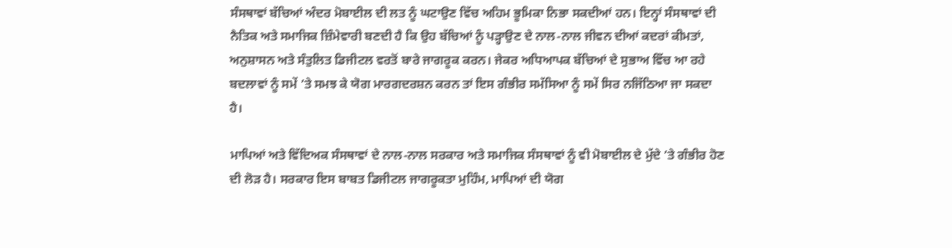ਸੰਸਥਾਵਾਂ ਬੱਚਿਆਂ ਅੰਦਰ ਮੋਬਾਈਲ ਦੀ ਲਤ ਨੂੰ ਘਟਾਉਣ ਵਿੱਚ ਅਹਿਮ ਭੂਮਿਕਾ ਨਿਭਾ ਸਕਦੀਆਂ ਹਨ। ਇਨ੍ਹਾਂ ਸੰਸਥਾਵਾਂ ਦੀ ਨੈਤਿਕ ਅਤੇ ਸਮਾਜਿਕ ਜ਼ਿੰਮੇਵਾਰੀ ਬਣਦੀ ਹੈ ਕਿ ਉਹ ਬੱਚਿਆਂ ਨੂੰ ਪੜ੍ਹਾਉਣ ਦੇ ਨਾਲ-ਨਾਲ ਜੀਵਨ ਦੀਆਂ ਕਦਰਾਂ ਕੀਮਤਾਂ, ਅਨੁਸ਼ਾਸਨ ਅਤੇ ਸੰਤੁਲਿਤ ਡਿਜੀਟਲ ਵਰਤੋਂ ਬਾਰੇ ਜਾਗਰੂਕ ਕਰਨ। ਜੇਕਰ ਅਧਿਆਪਕ ਬੱਚਿਆਂ ਦੇ ਸੁਭਾਅ ਵਿੱਚ ਆ ਰਹੇ ਬਦਲਾਵਾਂ ਨੂੰ ਸਮੇਂ ’ਤੇ ਸਮਝ ਕੇ ਯੋਗ ਮਾਰਗਦਰਸ਼ਨ ਕਰਨ ਤਾਂ ਇਸ ਗੰਭੀਰ ਸਮੱਸਿਆ ਨੂੰ ਸਮੇਂ ਸਿਰ ਨਜਿੱਠਿਆ ਜਾ ਸਕਦਾ ਹੈ।

ਮਾਪਿਆਂ ਅਤੇ ਵਿੱਦਿਅਕ ਸੰਸਥਾਵਾਂ ਦੇ ਨਾਲ-ਨਾਲ ਸਰਕਾਰ ਅਤੇ ਸਮਾਜਿਕ ਸੰਸਥਾਵਾਂ ਨੂੰ ਵੀ ਮੋਬਾਈਲ ਦੇ ਮੁੱਦੇ ’ਤੇ ਗੰਭੀਰ ਹੋਣ ਦੀ ਲੋੜ ਹੈ। ਸਰਕਾਰ ਇਸ ਬਾਬਤ ਡਿਜੀਟਲ ਜਾਗਰੂਕਤਾ ਮੁਹਿੰਮ, ਮਾਪਿਆਂ ਦੀ ਯੋਗ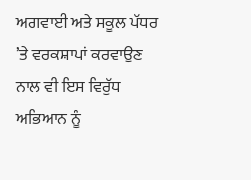ਅਗਵਾਈ ਅਤੇ ਸਕੂਲ ਪੱਧਰ ’ਤੇ ਵਰਕਸ਼ਾਪਾਂ ਕਰਵਾਉਣ ਨਾਲ ਵੀ ਇਸ ਵਿਰੁੱਧ ਅਭਿਆਨ ਨੂੰ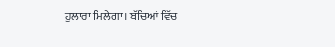ਹੁਲਾਰਾ ਮਿਲੇਗਾ। ਬੱਚਿਆਂ ਵਿੱਚ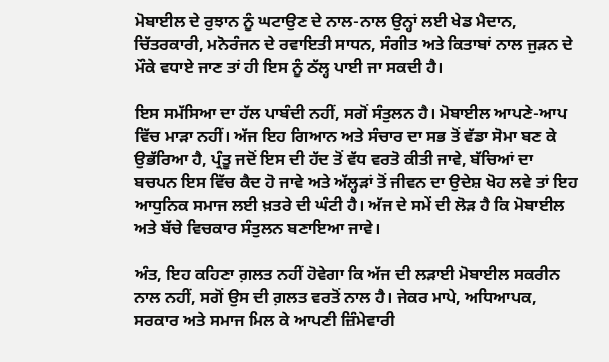ਮੋਬਾਈਲ ਦੇ ਰੁਝਾਨ ਨੂੰ ਘਟਾਉਣ ਦੇ ਨਾਲ-ਨਾਲ ਉਨ੍ਹਾਂ ਲਈ ਖੇਡ ਮੈਦਾਨ, ਚਿੱਤਰਕਾਰੀ, ਮਨੋਰੰਜਨ ਦੇ ਰਵਾਇਤੀ ਸਾਧਨ, ਸੰਗੀਤ ਅਤੇ ਕਿਤਾਬਾਂ ਨਾਲ ਜੁੜਨ ਦੇ ਮੌਕੇ ਵਧਾਏ ਜਾਣ ਤਾਂ ਹੀ ਇਸ ਨੂੰ ਠੱਲ੍ਹ ਪਾਈ ਜਾ ਸਕਦੀ ਹੈ।

ਇਸ ਸਮੱਸਿਆ ਦਾ ਹੱਲ ਪਾਬੰਦੀ ਨਹੀਂ, ਸਗੋਂ ਸੰਤੁਲਨ ਹੈ। ਮੋਬਾਈਲ ਆਪਣੇ-ਆਪ ਵਿੱਚ ਮਾੜਾ ਨਹੀਂ। ਅੱਜ ਇਹ ਗਿਆਨ ਅਤੇ ਸੰਚਾਰ ਦਾ ਸਭ ਤੋਂ ਵੱਡਾ ਸੋਮਾ ਬਣ ਕੇ ਉਭੱਰਿਆ ਹੈ, ਪ੍ਰੰਤੂ ਜਦੋਂ ਇਸ ਦੀ ਹੱਦ ਤੋਂ ਵੱਧ ਵਰਤੋ ਕੀਤੀ ਜਾਵੇ, ਬੱਚਿਆਂ ਦਾ ਬਚਪਨ ਇਸ ਵਿੱਚ ਕੈਦ ਹੋ ਜਾਵੇ ਅਤੇ ਅੱਲ੍ਹੜਾਂ ਤੋਂ ਜੀਵਨ ਦਾ ਉਦੇਸ਼ ਖੋਹ ਲਵੇ ਤਾਂ ਇਹ ਆਧੁਨਿਕ ਸਮਾਜ ਲਈ ਖ਼ਤਰੇ ਦੀ ਘੰਟੀ ਹੈ। ਅੱਜ ਦੇ ਸਮੇਂ ਦੀ ਲੋੜ ਹੈ ਕਿ ਮੋਬਾਈਲ ਅਤੇ ਬੱਚੇ ਵਿਚਕਾਰ ਸੰਤੁਲਨ ਬਣਾਇਆ ਜਾਵੇ।

ਅੰਤ, ਇਹ ਕਹਿਣਾ ਗ਼ਲਤ ਨਹੀਂ ਹੋਵੇਗਾ ਕਿ ਅੱਜ ਦੀ ਲੜਾਈ ਮੋਬਾਈਲ ਸਕਰੀਨ ਨਾਲ ਨਹੀਂ, ਸਗੋਂ ਉਸ ਦੀ ਗ਼ਲਤ ਵਰਤੋਂ ਨਾਲ ਹੈ। ਜੇਕਰ ਮਾਪੇ, ਅਧਿਆਪਕ, ਸਰਕਾਰ ਅਤੇ ਸਮਾਜ ਮਿਲ ਕੇ ਆਪਣੀ ਜ਼ਿੰਮੇਵਾਰੀ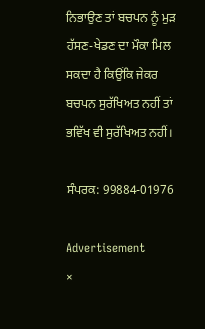ਨਿਭਾਉਣ ਤਾਂ ਬਚਪਨ ਨੂੰ ਮੁੜ ਹੱਸਣ-ਖੇਡਣ ਦਾ ਮੌਕਾ ਮਿਲ ਸਕਦਾ ਹੈ ਕਿਉਂਕਿ ਜੇਕਰ ਬਚਪਨ ਸੁਰੱਖਿਅਤ ਨਹੀਂ ਤਾਂ ਭਵਿੱਖ ਵੀ ਸੁਰੱਖਿਅਤ ਨਹੀਂ।

ਸੰਪਰਕ: 99884-01976

Advertisement
×